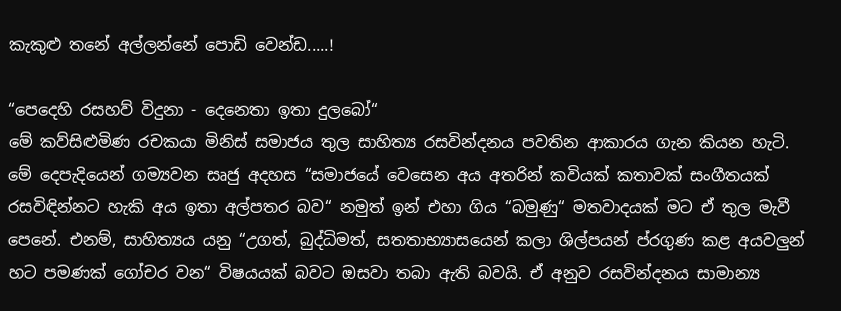කැකුළු තනේ අල්ලන්නේ පොඩි වෙන්ඩ.....!

“පෙදෙහි රසහව් විදුනා - දෙනෙතා ඉතා දුලබෝ“
මේ කව්සිළුමිණ රචකයා මිනිස් සමාජය තුල සාහිත්‍ය රසවින්දනය පවතින ආකාරය ගැන කියන හැටි. මේ දෙපැදියෙන් ගම්‍යවන සෘජු අදහස “සමාජයේ වෙසෙන අය අතරින් කවියක් කතාවක් සංගීතයක් රසවිඳින්නට හැකි අය ඉතා අල්පතර බව“ නමුත් ඉන් එහා ගිය “බමුණු“ මතවාදයක් මට ඒ තුල මැවී පෙනේ. එනම්, සාහිත්‍යය යනු “උගත්, බුද්ධිමත්, සතතාභ්‍යාසයෙන් කලා ශිල්පයන් ප්රගුණ කළ අයවලුන් හට පමණක් ගෝචර වන“ විෂයයක් බවට ඔසවා තබා ඇති බවයි. ඒ අනුව රසවින්දනය සාමාන්‍ය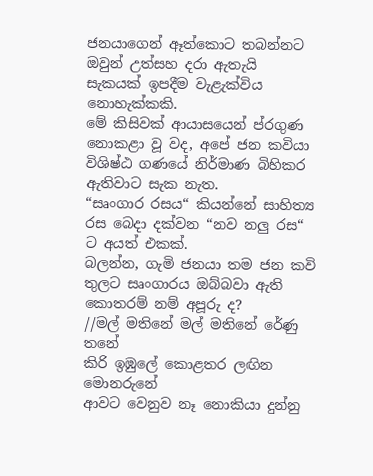ජනයාගෙන් ඈත්කොට තබන්නට ඔවුන් උත්සහ දරා ඇතැයි සැකයක් ඉපදීම වැළැක්විය නොහැක්කකි.
මේ කිසිවක් ආයාසයෙන් ප්රගුණ නොකළා වූ වද, අපේ ජන කවියා විශිෂ්ඨ ගණයේ නිර්මාණ බිහිකර ඇතිවාට සැක නැත.
“සෘංගාර රසය“ කියන්නේ සාහිත්‍ය රස බෙදා දක්වන “නව නලු රස“ ට අයත් එකක්.
බලන්න, ගැමි ජනයා තම ජන කවි තුලට සෘංගාරය ඔබ්බවා ඇති කොතරම් නම් අපූරු ද?
//මල් මතිනේ මල් මතිනේ රේණු තනේ
කිරි ඉඹුලේ කොළතර ලඟින මොනරුනේ
ආවට වෙනුව නෑ නොකියා දුන්නු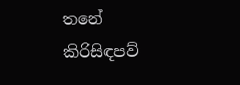තනේ
කිරිසිඳපව්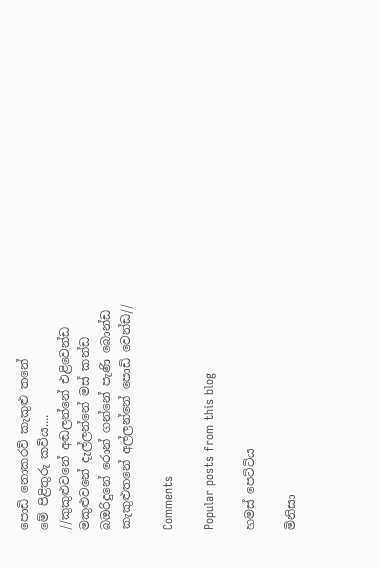පොඩි නොකරව් කැකුළු තනේ
මේ පිළිතුරු කවිය....
//කුකුළුවනේ අඬලන්නේ එළිවෙන්ඩ
මකුළුවනේ දැල්ලන්නේ මස් කන්ඩ
බඔරිදුනේ රොන් ගන්නේ පැණි බොන්ඩ
කැකුළුතනේ අල්ලන්නේ පොඩි වෙන්ඩ//

Comments

Popular posts from this blog

හමස් පෙට්ටිය

මිනිසා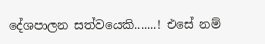දේශපාලන සත්වයෙකි.......! එසේ නම්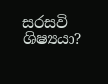සරසවි ශිෂ්‍යයා?